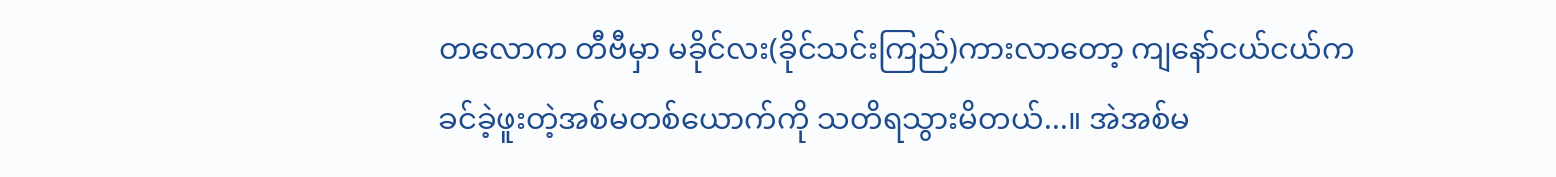တလောက တီဗီမှာ မခိုင်လး(ခိုင်သင်းကြည်)ကားလာတော့ ကျနော်ငယ်ငယ်က ခင်ခဲ့ဖူးတဲ့အစ်မတစ်ယောက်ကို သတိရသွားမိတယ်...။ အဲအစ်မ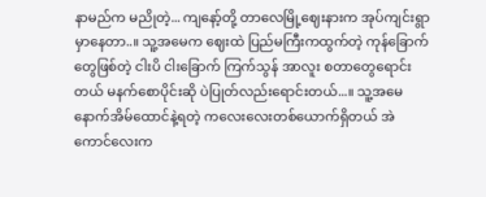နာမည်က မညိုတဲ့... ကျနော့်တို့ တာလေမြို့ဈေးနားက အုပ်ကျင်းရွာမှာနေတာ..။ သူ့အမေက ဈေးထဲ ပြည်မကြီးကထွက်တဲ့ ကုန်ခြောက်တွေဖြစ်တဲ့ ငါးပိ ငါးခြောက် ကြက်သွန် အာလူး စတာတွေရောင်းတယ် မနက်စောပိုင်းဆို ပဲပြုတ်လည်းရောင်းတယ်...။ သူ့အမေနောက်အိမ်ထောင်နဲ့ရတဲ့ ကလေးလေးတစ်ယောက်ရှိတယ် အဲကောင်လေးက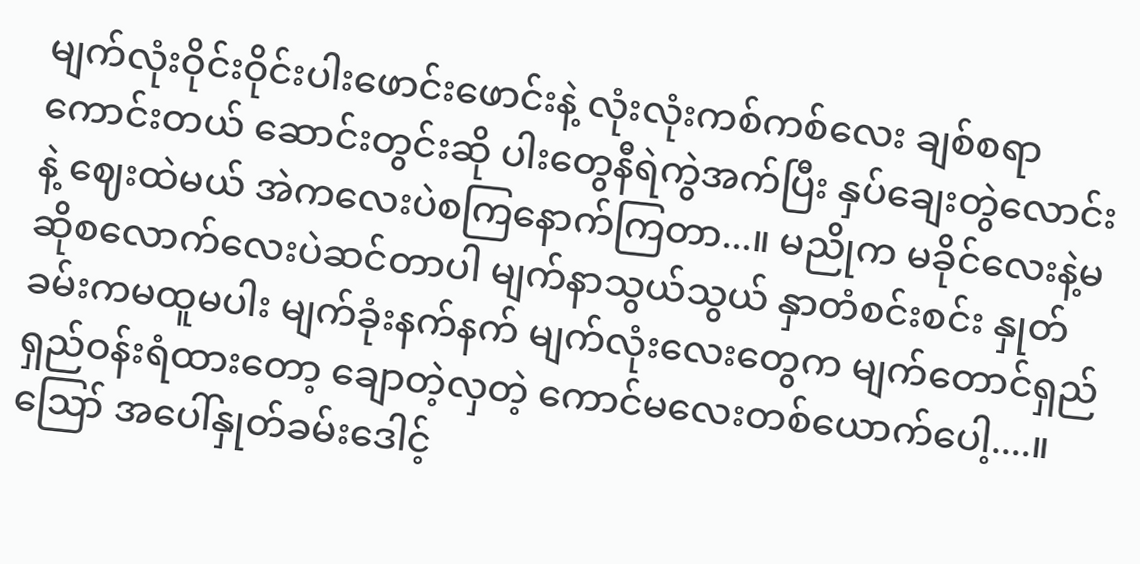မျက်လုံးဝိုင်းဝိုင်းပါးဖောင်းဖောင်းနဲ့ လုံးလုံးကစ်ကစ်လေး ချစ်စရာကောင်းတယ် ဆောင်းတွင်းဆို ပါးတွေနီရဲကွဲအက်ပြီး နှပ်ချေးတွဲလောင်းနဲ့ ဈေးထဲမယ် အဲကလေးပဲစကြနောက်ကြတာ...။ မညိုက မခိုင်လေးနဲ့မဆိုစလောက်လေးပဲဆင်တာပါ မျက်နာသွယ်သွယ် နှာတံစင်းစင်း နှုတ်ခမ်းကမထူမပါး မျက်ခုံးနက်နက် မျက်လုံးလေးတွေက မျက်တောင်ရှည်ရှည်ဝန်းရံထားတော့ ချောတဲ့လှတဲ့ ကောင်မလေးတစ်ယောက်ပေါ့....။ ဪ အပေါ်နှုတ်ခမ်းဒေါင့်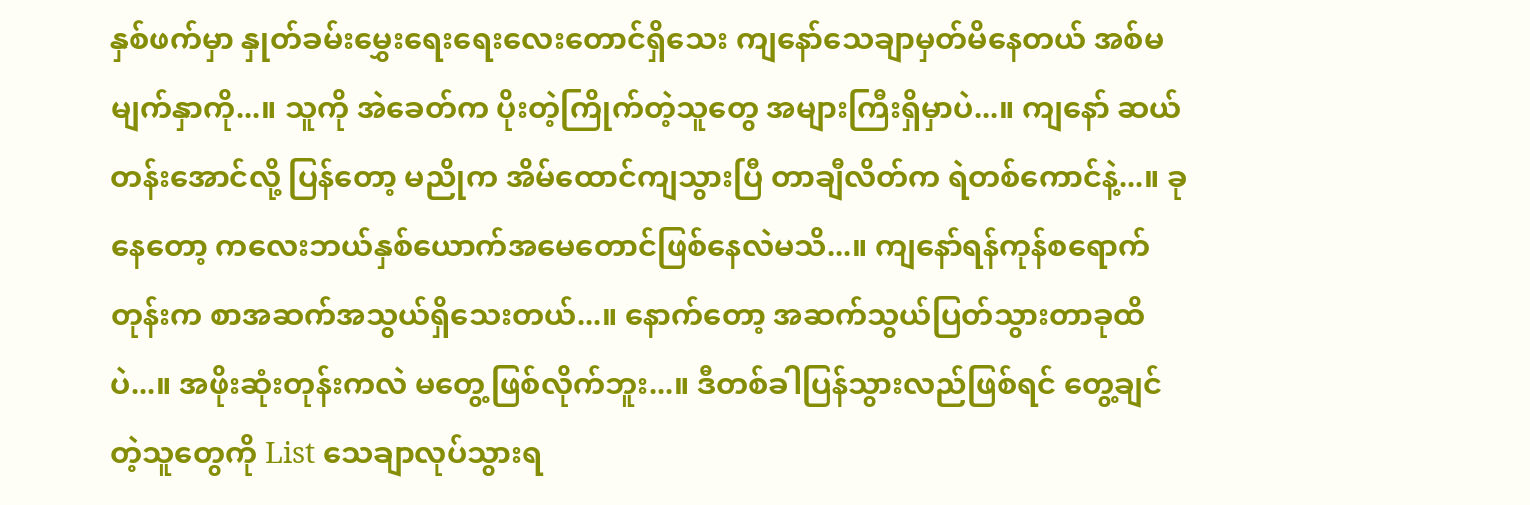နှစ်ဖက်မှာ နှုတ်ခမ်းမွှေးရေးရေးလေးတောင်ရှိသေး ကျနော်သေချာမှတ်မိနေတယ် အစ်မမျက်နှာကို...။ သူကို အဲခေတ်က ပိုးတဲ့ကြိုက်တဲ့သူတွေ အများကြီးရှိမှာပဲ...။ ကျနော် ဆယ်တန်းအောင်လို့ ပြန်တော့ မညိုက အိမ်ထောင်ကျသွားပြီ တာချီလိတ်က ရဲတစ်ကောင်နဲ့...။ ခုနေတော့ ကလေးဘယ်နှစ်ယောက်အမေတောင်ဖြစ်နေလဲမသိ...။ ကျနော်ရန်ကုန်စရောက်တုန်းက စာအဆက်အသွယ်ရှိသေးတယ်...။ နောက်တော့ အဆက်သွယ်ပြတ်သွားတာခုထိပဲ...။ အဖိုးဆုံးတုန်းကလဲ မတွေ့ဖြစ်လိုက်ဘူး...။ ဒီတစ်ခါပြန်သွားလည်ဖြစ်ရင် တွေ့ချင်တဲ့သူတွေကို List သေချာလုပ်သွားရ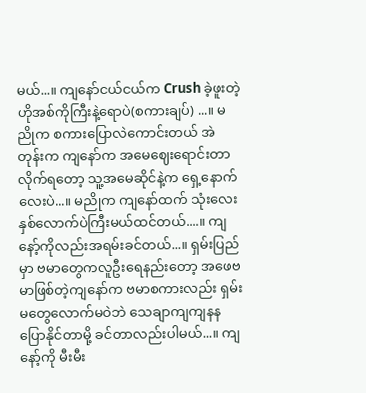မယ်...။ ကျနော်ငယ်ငယ်က Crush ခဲ့ဖူးတဲ့ ဟိုအစ်ကိုကြီးနဲ့ရောပဲ(စကားချပ်) ...။ မညိုက စကားပြောလဲကောင်းတယ် အဲတုန်းက ကျနော်က အမေဈေးရောင်းတာလိုက်ရတော့ သူ့အမေဆိုင်နဲ့က ရှေ့နောက်လေးပဲ...။ မညိုက ကျနော်ထက် သုံးလေးနှစ်လောက်ပဲကြီးမယ်ထင်တယ်....။ ကျနော့်ကိုလည်းအရမ်းခင်တယ်...။ ရှမ်းပြည်မှာ ဗမာတွေကလူဦးရေနည်းတော့ အဖေဗမာဖြစ်တဲ့ကျနော်က ဗမာစကားလည်း ရှမ်းမတွေလောက်မဝဲဘဲ သေချာကျကျနနပြောနိုင်တာမို့ ခင်တာလည်းပါမယ်...။ ကျနော့်ကို မီးမီး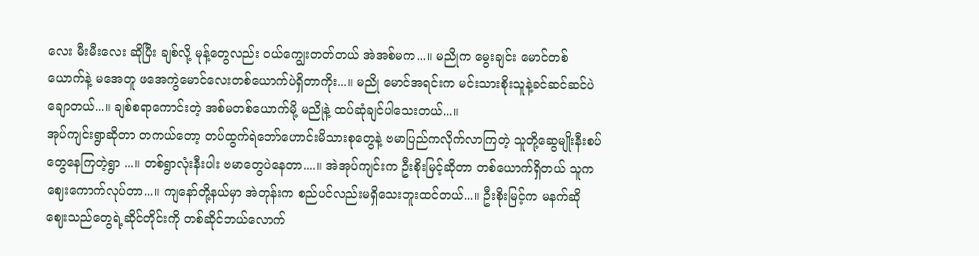လေး မီးမီးလေး ဆိုပြီး ချစ်လို့ မုန့်တွေလည်း ဝယ်ကျွေးတတ်တယ် အဲအစ်မက...။ မညိုက မွေးချင်း မောင်တစ်ယောက်နဲ့ မအေတူ ဖအေကွဲမောင်လေးတစ်ယောက်ပဲရှိတာကိုး...။ မညို မောင်အရင်းက မင်းသားစိုးသူနဲ့ခင်ဆင်ဆင်ပဲ ချောတယ်...။ ချစ်စရာကောင်းတဲ့ အစ်မတစ်ယောက်မို့ မညိုနဲ့ ထပ်ဆုံချင်ပါသေးတယ်...။
အုပ်ကျင်းရွာဆိုတာ တကယ်တော့ တပ်ထွက်ရဲဘော်ဟောင်းမိသားစုတွေနဲ့ ဗမာပြည်ကလိုက်လာကြတဲ့ သူတို့ဆွေမျိုးနီးစပ်တွေနေကြတဲ့ရွာ ...။ တစ်ရွာလုံးနီးပါး ဗမာတွေပဲနေတာ....။ အဲအုပ်ကျင်းက ဦးစိုးမြင့်ဆိုတာ တစ်ယောက်ရှိတယ် သူကဈေးကောက်လုပ်တာ...။ ကျနော်တို့နယ်မှာ အဲတုန်းက စည်ပင်လည်းမရှိသေးဘူးထင်တယ်...။ ဦးစိုးမြင့်က မနက်ဆို ဈေးသည်တွေရဲ့ဆိုင်တိုင်းကို တစ်ဆိုင်ဘယ်လောက်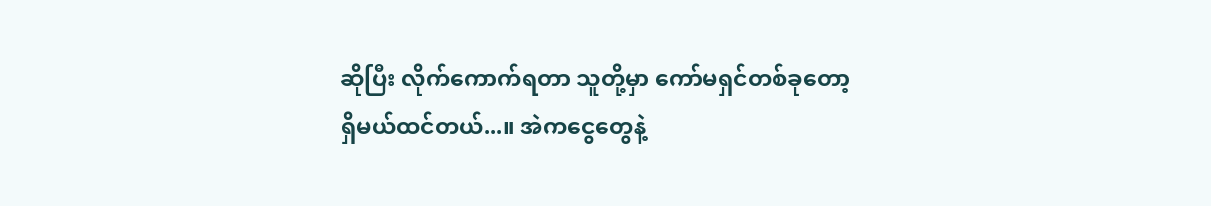ဆိုပြီး လိုက်ကောက်ရတာ သူတို့မှာ ကော်မရှင်တစ်ခုတော့ရှိမယ်ထင်တယ်...။ အဲကငွေတွေနဲ့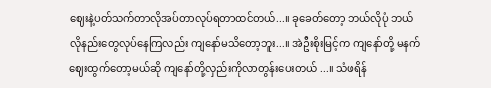ဈေးနဲ့ပတ်သက်တာလိုအပ်တာလုပ်ရတာထင်တယ်...။ ခုခေတ်တော့ ဘယ်လိုပုံ ဘယ်လိုနည်းတွေလုပ်နေကြလည်း ကျနော်မသိတော့ဘူး...။ အဲဦးစိုးမြင့်က ကျနော်တို့ မနက် ဈေးထွက်တော့မယ်ဆို ကျနော်တို့လှည်းကိုလာတွန်းပေးတယ် ...။ သံဖရိန်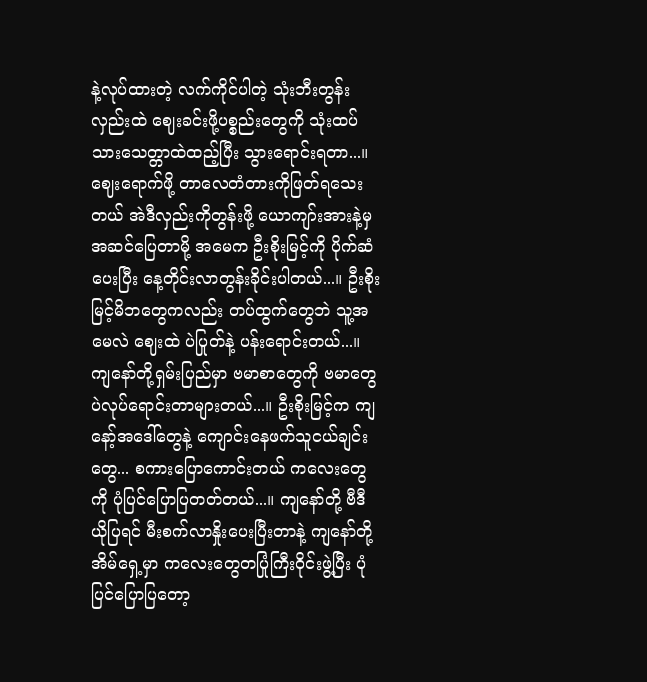နဲ့လုပ်ထားတဲ့ လက်ကိုင်ပါတဲ့ သုံးဘီးတွန်းလှည်းထဲ ဈေးခင်းဖို့ပစ္စည်းတွေကို သုံးထပ်သားသေတ္တာထဲထည့်ပြီး သွားရောင်းရတာ...။ ဈေးရောက်ဖို့ တာလေတံတားကိုဖြတ်ရသေးတယ် အဲဒီလှည်းကိုတွန်းဖို့ ယောကျာ်းအားနဲ့မှအဆင်ပြေတာမို့ အမေက ဦးစိုးမြင့်ကို ပိုက်ဆံပေးပြီး နေ့တိုင်းလာတွန်းခိုင်းပါတယ်...။ ဦးစိုးမြင့်မိဘတွေကလည်း တပ်ထွက်တွေဘဲ သူ့အမေလဲ ဈေးထဲ ပဲပြုတ်နဲ့ ပန်းရောင်းတယ်...။ ကျနော်တို့ရှမ်းပြည်မှာ ဗမာစာတွေကို ဗမာတွေပဲလုပ်ရောင်းတာများတယ်...။ ဦးစိုးမြင့်က ကျနော့်အဒေါ်တွေနဲ့ ကျောင်းနေဖက်သူငယ်ချင်းတွေ... စကားပြောကောင်းတယ် ကလေးတွေကို ပုံပြင်ပြောပြတတ်တယ်...။ ကျနော်တို့ ဗီဒီယိုပြရင် မီးစက်လာနှိုးပေးပြီးတာနဲ့ ကျနော်တို့အိမ်ရှေ့မှာ ကလေးတွေတပြုံကြီးဝိုင်းဖွဲ့ပြီး ပုံပြင်ပြောပြတော့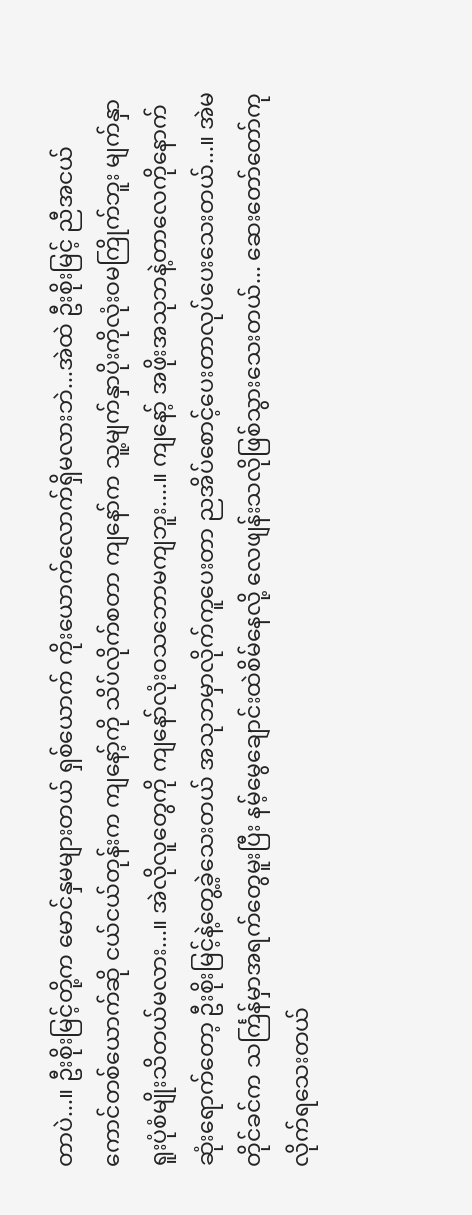တာပဲ...။ ဦးစိုးမြင့်တို့က မောင်နှမများတယ် ရှစ်ယောက် ကိုးယောက်လောက်ရှိမလားဘဲ...အဲထဲ ဦးစိုးမြင့် ညီအငယ်ကောင်တစ်ယောက်ဆို ငယ်ငယ်တုန်းက ကျနော့်ကို သိပ်လိုက်စတာ ကျနော်က သူ့မျက်နှာပိုးကိုလုံးဝမကြိုက်ဘူး မျက်နှာရူးပုံစံမျိုးသိတယ်မလား...။ အဲလိုလူတွေကို ကျနော်လုံးဝသဘောမကျဘူး....။ ကျနော့် အဖိုးအသုဘနဲ့တာလေကိုနောက်ဆုံးရောက်တော့ ဦးစိုးမြင့်နဲ့တွေ့ခဲ့သေးတယ် အသုဘမှာလိုက်ကူပေးတာ ညအိပ်စောင့်ပေးတာလုပ်ပေးသေးတယ်...။ အဲမတိုင်ခင်က သင်္ကြန်မှာအရက်တွေမူးပြီး နမ့်မွေချောင်းထဲစိမ်နေလို့ လေဖျန်းသလိုဖြစ်သွားသေးတယ်... ဆေးတော်တော်ကုလိုက်ရသေးတယ်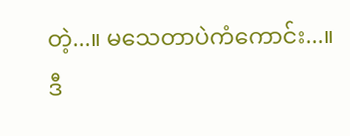တဲ့...။ မသေတာပဲကံကောင်း...။
ဒီ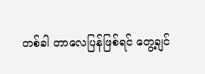တစ်ခါ တာလေပြန်ဖြစ်ရင် တွေ့ချင်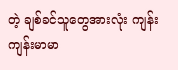တဲ့ ချစ်ခင်သူတွေအားလုံး ကျန်းကျန်းမာမာ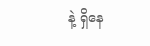နဲ့ ရှိနေ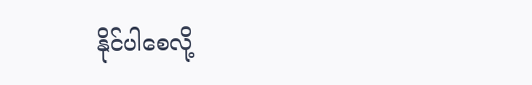နိုင်ပါစေလို့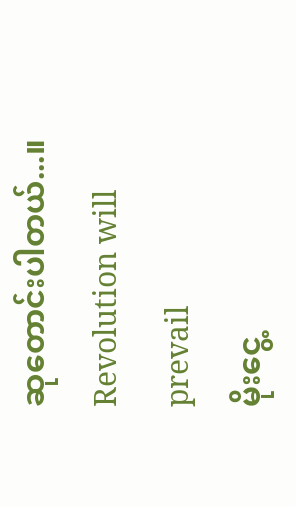ဆုတောင်းပါတယ်...။
Revolution will prevail
မိုးငွေ့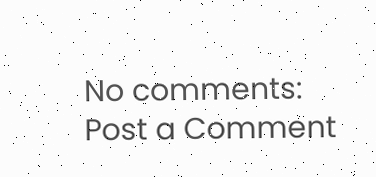No comments:
Post a Comment